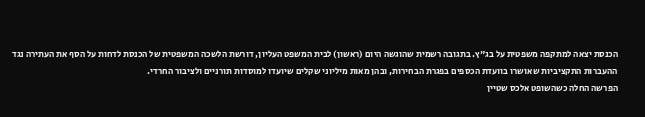הכנסת יצאה למתקפה משפטית על בג"ץ. בתגובה רשמית שהוגשה היום (ראשון) לבית המשפט העליון, דורשת הלשכה המשפטית של הכנסת לדחות על הסף את העתירה נגד ההעברות התקציביות שאושרו בוועדת הכספים בפגרת הבחירות, ובהן מאות מיליוני שקלים שיועדו למוסדות תורניים ולציבור החרדי.
הפרשה החלה כשהשופט אלכס שטיין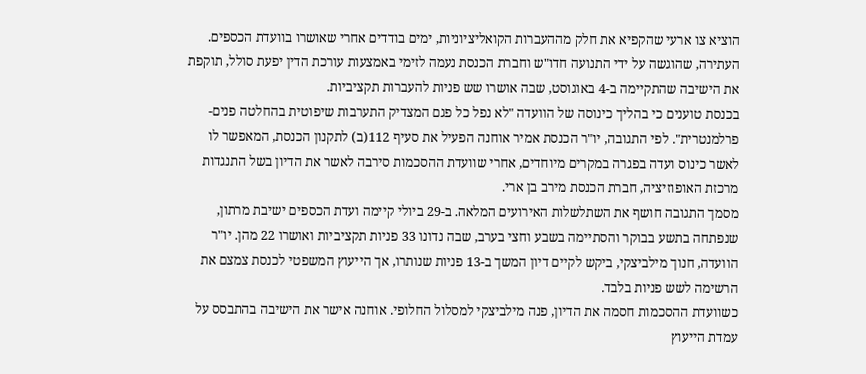הוציא צו ארעי שהקפיא את חלק מההעברות הקואליציוניות, ימים בודדים אחרי שאושרו בוועדת הכספים. העתירה, שהוגשה על ידי התנועה חדו"ש וחברת הכנסת נעמה לזימי באמצעות עורכת הדין יפעת סולל, תוקפת את הישיבה שהתקיימה ב-4 באוגוסט, שבה אושרו שש פניות להעברות תקציביות.
בכנסת טוענים כי בהליך כינוסה של הוועדה "לא נפל כל פגם המצדיק התערבות שיפוטית בהחלטה פנים-פרלמנטרית". לפי התגובה, יו"ר הכנסת אמיר אוחנה הפעיל את סעיף 112(ב) לתקנון הכנסת, המאפשר לו לאשר כינוס ועדה בפגרה במקרים מיוחדים, אחרי שוועדת ההסכמות סירבה לאשר את הדיון בשל התנגדות מרכזת האופוזיציה, חברת הכנסת מירב בן ארי.
מסמך התגובה חושף את השתלשלות האירועים המלאה. ב-29 ביולי קיימה ועדת הכספים ישיבת מרתון, שנפתחה בתשע בבוקר והסתיימה בשבע וחצי בערב, שבה נדונו 33 פניות תקציביות ואושרו 22 מהן. יו"ר הוועדה, חנוך מילביצקי, ביקש לקיים דיון המשך ב-13 פניות שנותרו, אך הייעוץ המשפטי לכנסת צמצם את הרשימה לשש פניות בלבד.
כשוועדת ההסכמות חסמה את הדיון, פנה מילביצקי למסלול החלופי. אוחנה אישר את הישיבה בהתבסס על עמדת הייעוץ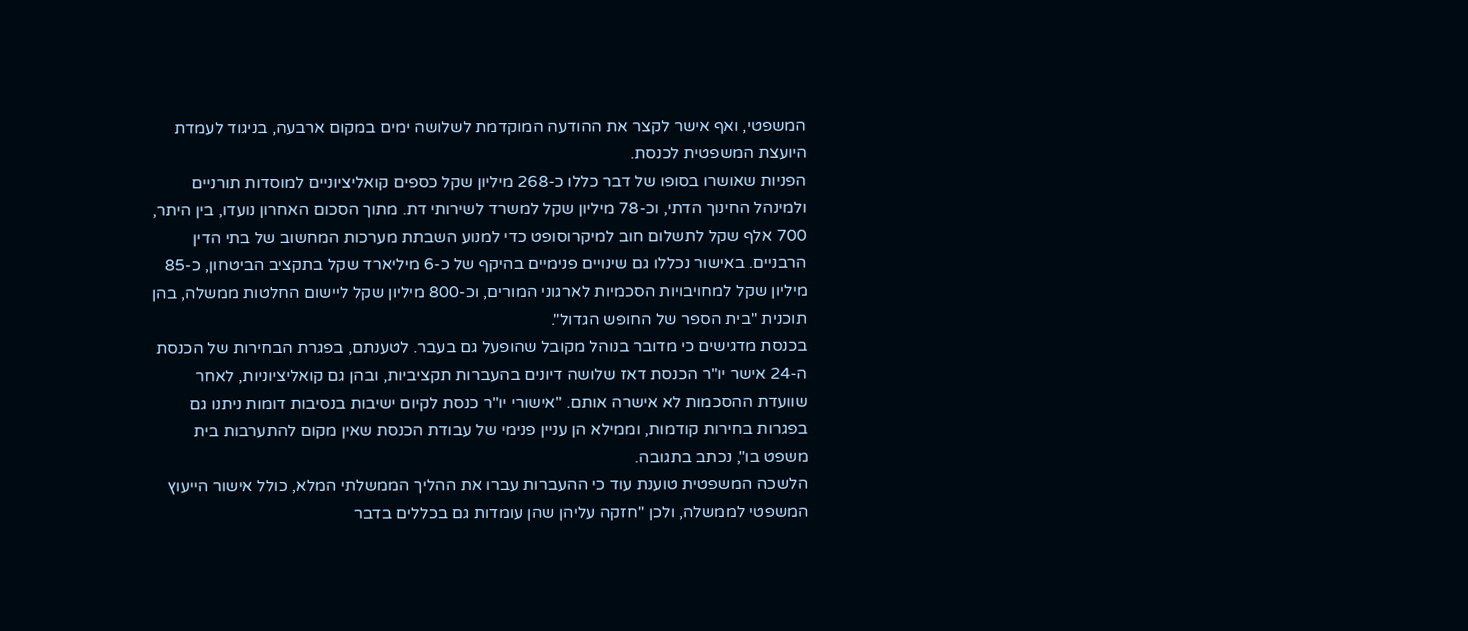המשפטי, ואף אישר לקצר את ההודעה המוקדמת לשלושה ימים במקום ארבעה, בניגוד לעמדת היועצת המשפטית לכנסת.
הפניות שאושרו בסופו של דבר כללו כ-268 מיליון שקל כספים קואליציוניים למוסדות תורניים ולמינהל החינוך הדתי, וכ-78 מיליון שקל למשרד לשירותי דת. מתוך הסכום האחרון נועדו, בין היתר, 700 אלף שקל לתשלום חוב למיקרוסופט כדי למנוע השבתת מערכות המחשוב של בתי הדין הרבניים. באישור נכללו גם שינויים פנימיים בהיקף של כ-6 מיליארד שקל בתקציב הביטחון, כ-85 מיליון שקל למחויבויות הסכמיות לארגוני המורים, וכ-800 מיליון שקל ליישום החלטות ממשלה, בהן תוכנית "בית הספר של החופש הגדול".
בכנסת מדגישים כי מדובר בנוהל מקובל שהופעל גם בעבר. לטענתם, בפגרת הבחירות של הכנסת ה-24 אישר יו"ר הכנסת דאז שלושה דיונים בהעברות תקציביות, ובהן גם קואליציוניות, לאחר שוועדת ההסכמות לא אישרה אותם. "אישורי יו"ר כנסת לקיום ישיבות בנסיבות דומות ניתנו גם בפגרות בחירות קודמות, וממילא הן עניין פנימי של עבודת הכנסת שאין מקום להתערבות בית משפט בו", נכתב בתגובה.
הלשכה המשפטית טוענת עוד כי ההעברות עברו את ההליך הממשלתי המלא, כולל אישור הייעוץ המשפטי לממשלה, ולכן "חזקה עליהן שהן עומדות גם בכללים בדבר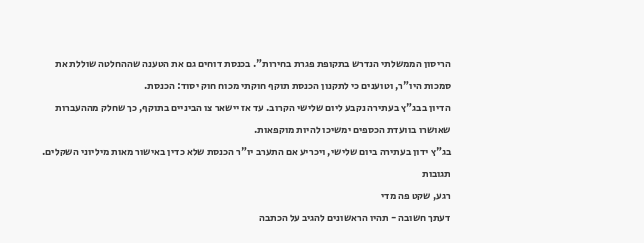הריסון הממשלתי הנדרש בתקופת פגרת בחירות". בכנסת דוחים גם את הטענה שההחלטה שוללת את סמכות היו"ר, וטוענים כי לתקנון הכנסת תוקף חוקתי מכוח חוק יסוד: הכנסת.
הדיון בבג"ץ בעתירה נקבע ליום שלישי הקרוב. עד אז יישאר צו הביניים בתוקף, כך שחלק מההעברות שאושרו בוועדת הכספים ימשיכו להיות מוקפאות.
בג"ץ ידון בעתירה ביום שלישי, ויכריע אם התערב יו"ר הכנסת שלא כדין באישור מאות מיליוני השקלים.
תגובות
רגע, שקט פה מדי
דעתך חשובה - תהיו הראשונים להגיב על הכתבה